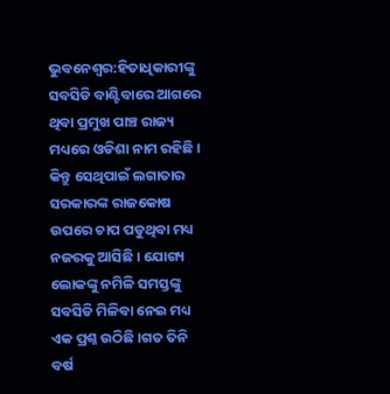ଭୁବନେଶ୍ୱର:ହିତାଧିକାରୀଙ୍କୁ ସବସିଡି ବାଣ୍ଟିବାରେ ଆଗରେ ଥିବା ପ୍ରମୁଖ ପାଞ୍ଚ ରାଜ୍ୟ ମଧ୍ୟରେ ଓଡିଶା ନାମ ରହିଛି । କିନ୍ତୁ ସେଥିପାଇଁ ଲଗାତାର ସରକାରଙ୍କ ରାଜକୋଷ ଉପରେ ଚାପ ପଡୁଥିବା ମଧ୍ୟ ନଜରକୁ ଆସିଛି । ଯୋଗ୍ୟ ଲୋକଙ୍କୁ ନମିଳି ସମସ୍ତଙ୍କୁ ସବସିଡି ମିଳିବା ନେଇ ମଧ୍ୟ ଏକ ପ୍ରଶ୍ନ ଉଠିଛି ।ଗତ ତିନି ବର୍ଷ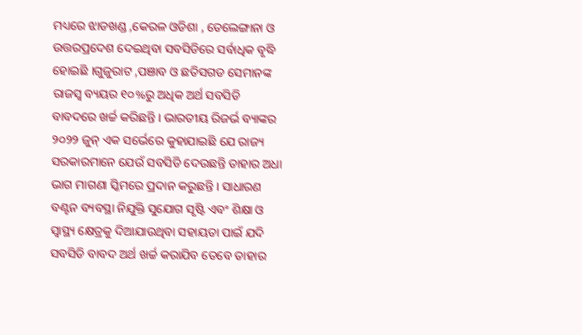ମଧ୍ୟରେ ଝାଡଖଣ୍ଡ ,କେରଳ ଓଡିଶା , ତେଲେଙ୍ଗାନା ଓ ଉତ୍ତରପ୍ରଦେଶ ଦେଇଥିବା ସବସିଡିରେ ସର୍ବାଧିକ ବୃଦ୍ଧି ହୋଇଛି ।ଗୁଜୁରାଟ ,ପଞାବ ଓ ଛତିସଗଡ ସେମାନଙ୍କ ରାଜସ୍ୱ ବ୍ୟୟର ୧୦%ରୁ ଅଧିକ ଅର୍ଥ ସବସିଡି ବାବଦରେ ଖର୍ଚ୍ଚ କରିଛନ୍ତି । ଭାରତୀୟ ରିଜର୍ଭ ବ୍ୟାଙ୍କର ୨୦୨୨ ଜୁନ୍ ଏକ ସର୍ଭେରେ କୁହାଯାଇଛି ଯେ ରାଜ୍ୟ ସରକାରମାନେ ଯେଉଁ ସବସିଡି ଦେଉଛନ୍ତି ତାହାର ଅଧା ଭାଗ ମାଗଣା ସ୍କିମରେ ପ୍ରଦାନ କରୁଛନ୍ତି । ସାଧାରଣ ବଣ୍ଟନ ବ୍ୟବସ୍ଥା ନିଯୁକ୍ତି ସୁଯୋଗ ସୃଷ୍ଟି ଏବଂ ଶିକ୍ଷା ଓ ସ୍ୱାସ୍ଥ୍ୟ କ୍ଷେତ୍ରକୁ ଦିଆଯାଉଥିବା ସହାୟତା ପାଇଁ ଯଦି ସବସିଡି ବାବଦ ଅର୍ଥ ଖର୍ଚ୍ଚ କରାଯିବ ତେବେ ତାହାର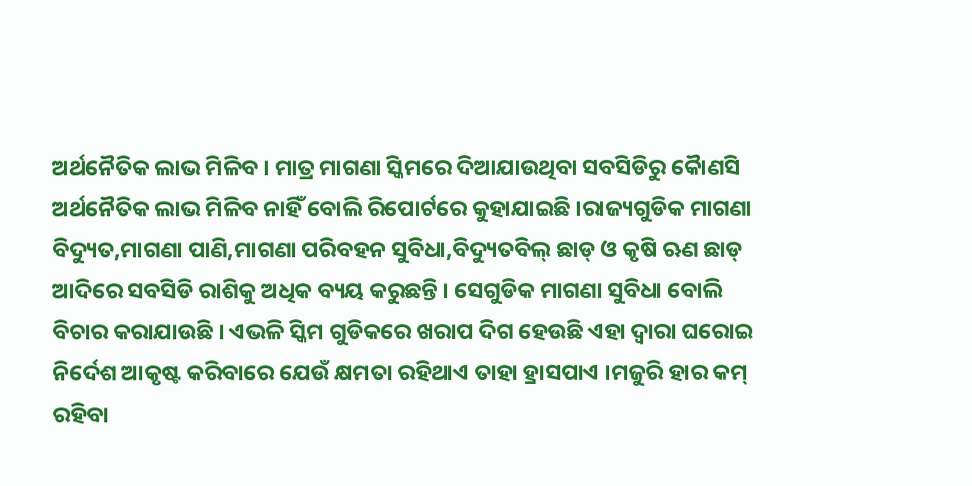ଅର୍ଥନୈତିକ ଲାଭ ମିଳିବ । ମାତ୍ର ମାଗଣା ସ୍କିମରେ ଦିଆଯାଉଥିବା ସବସିଡିରୁ କୈାଣସି ଅର୍ଥନୈତିକ ଲାଭ ମିଳିବ ନାହିଁ ବୋଲି ରିପୋର୍ଟରେ କୁହାଯାଇଛି ।ରାଜ୍ୟଗୁଡିକ ମାଗଣା ବିଦ୍ୟୁତ,ମାଗଣା ପାଣି,ମାଗଣା ପରିବହନ ସୁବିଧା,ବିଦ୍ୟୁତବିଲ୍ ଛାଡ୍ ଓ କୃଷି ଋଣ ଛାଡ୍ ଆଦିରେ ସବସିଡି ରାଶିକୁ ଅଧିକ ବ୍ୟୟ କରୁଛନ୍ତି । ସେଗୁଡିକ ମାଗଣା ସୁବିଧା ବୋଲି ବିଚାର କରାଯାଉଛି । ଏଭଳି ସ୍କିମ ଗୁଡିକରେ ଖରାପ ଦିଗ ହେଉଛି ଏହା ଦ୍ୱାରା ଘରୋଇ ନିର୍ଦେଶ ଆକୃଷ୍ଟ କରିବାରେ ଯେଉଁ କ୍ଷମତା ରହିଥାଏ ତାହା ହ୍ରାସପାଏ ।ମଜୁରି ହାର କମ୍ ରହିବା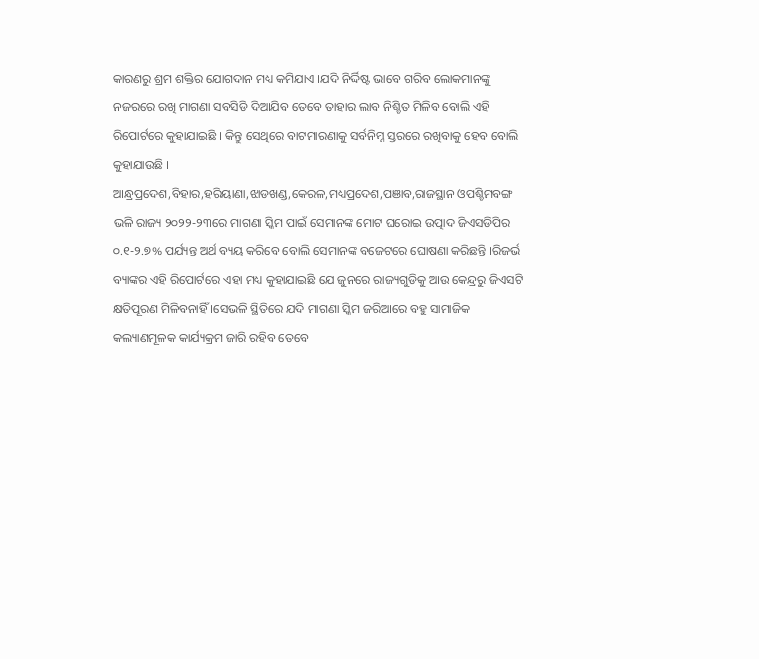କାରଣରୁ ଶ୍ରମ ଶକ୍ତିର ଯୋଗଦାନ ମଧ୍ୟ କମିଯାଏ ।ଯଦି ନିର୍ଦ୍ଦିଷ୍ଟ ଭାବେ ଗରିବ ଲୋକମାନଙ୍କୁ ନଜରରେ ରଖି ମାଗଣା ସବସିଡି ଦିଆଯିବ ତେବେ ତାହାର ଲାବ ନିଶ୍ଚିତ ମିଳିବ ବୋଲି ଏହି ରିପୋର୍ଟରେ କୁହାଯାଇଛି । କିନ୍ତୁ ସେଥିରେ ବାଟମାରଣାକୁ ସର୍ବନିମ୍ନ ସ୍ତରରେ ରଖିବାକୁ ହେବ ବୋଲି କୁହାଯାଉଛି ।
ଆନ୍ଧ୍ରପ୍ରଦେଶ,ବିହାର,ହରିୟାଣା,ଝାଡଖଣ୍ଡ,କେରଳ,ମଧ୍ୟପ୍ରଦେଶ,ପଞାବ,ରାଜସ୍ଥାନ ଓପଶ୍ଚିମବଙ୍ଗ ଭଳି ରାଜ୍ୟ ୨୦୨୨-୨୩ରେ ମାଗଣା ସ୍କିମ ପାଇଁ ସେମାନଙ୍କ ମୋଟ ଘରୋଇ ଉତ୍ପାଦ ଜିଏସଡିପିର ୦.୧-୨.୭% ପର୍ଯ୍ୟନ୍ତ ଅର୍ଥ ବ୍ୟୟ କରିବେ ବୋଲି ସେମାନଙ୍କ ବଜେଟରେ ଘୋଷଣା କରିଛନ୍ତି ।ରିଜର୍ଭ ବ୍ୟାଙ୍କର ଏହି ରିପୋର୍ଟରେ ଏହା ମଧ୍ୟ କୁହାଯାଇଛି ଯେ ଜୁନରେ ରାଜ୍ୟଗୁଡିକୁ ଆଉ କେନ୍ଦ୍ରରୁ ଜିଏସଟି କ୍ଷତିପୂରଣ ମିଳିବନାହିଁ ।ସେଭଳି ସ୍ଥିତିରେ ଯଦି ମାଗଣା ସ୍କିମ ଜରିଆରେ ବହୁ ସାମାଜିକ କଲ୍ୟାଣମୂଳକ କାର୍ଯ୍ୟକ୍ରମ ଜାରି ରହିବ ତେବେ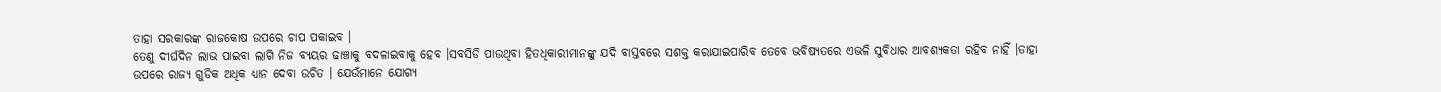ତାହା ସରକାରଙ୍କ ରାଜକୋଷ ଉପରେ ଚାପ ପକାଇବ ।
ତେଣୁ ଦୀର୍ଘଦିନ ଲାଭ ପାଇବା ଲାଗି ନିଜ ବ୍ୟୟର ଢାଞ୍ଚାକୁ ବଦଳାଇବାକୁ ହେବ ।ସବସିଡି ପାଉଥିବା ହିତଧିକାରୀମାନଙ୍କୁ ଯଦି ବାସ୍ତବରେ ସଶକ୍ତ କରାଯାଇପାରିବ ତେବେ ଭବିଷ୍ୟତରେ ଏଭଳି ସୁବିଧାର ଆବଶ୍ୟକତା ରହିବ ନାହିଁ ।ତାହା ଉପରେ ରାଜ୍ୟ ଗୁଡିକ ଅଧିକ ଧ୍ୟାନ ଦେବା ଉଚିତ । ଯେଉଁମାନେ ଯୋଗ୍ୟ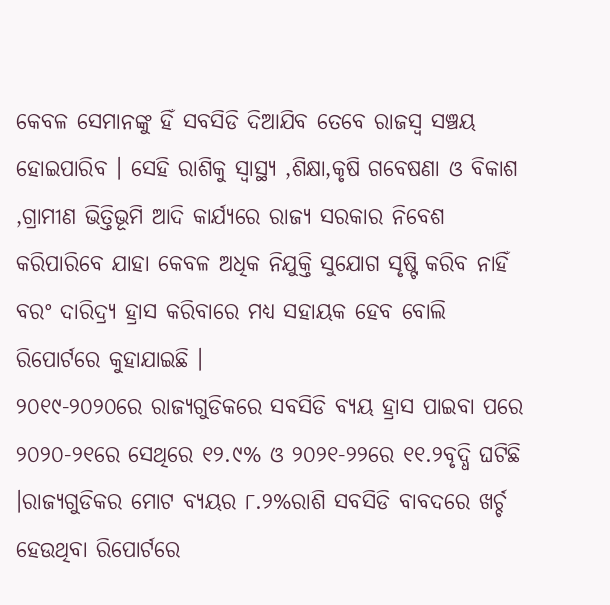କେବଳ ସେମାନଙ୍କୁ ହିଁ ସବସିଡି ଦିଆଯିବ ତେବେ ରାଜସ୍ୱ ସଞ୍ଚୟ ହୋଇପାରିବ । ସେହି ରାଶିକୁ ସ୍ୱାସ୍ଥ୍ୟ ,ଶିକ୍ଷା,କୃଷି ଗବେଷଣା ଓ ବିକାଶ ,ଗ୍ରାମୀଣ ଭିତ୍ତିଭୂମି ଆଦି କାର୍ଯ୍ୟରେ ରାଜ୍ୟ ସରକାର ନିବେଶ କରିପାରିବେ ଯାହା କେବଳ ଅଧିକ ନିଯୁକ୍ତି ସୁଯୋଗ ସୃଷ୍ଟି କରିବ ନାହିଁ ବରଂ ଦାରିଦ୍ର୍ୟ ହ୍ରାସ କରିବାରେ ମଧ୍ୟ ସହାୟକ ହେବ ବୋଲି ରିପୋର୍ଟରେ କୁହାଯାଇଛି ।
୨୦୧୯-୨୦୨୦ରେ ରାଜ୍ୟଗୁଡିକରେ ସବସିଡି ବ୍ୟୟ ହ୍ରାସ ପାଇବା ପରେ ୨୦୨୦-୨୧ରେ ସେଥିରେ ୧୨.୯% ଓ ୨୦୨୧-୨୨ରେ ୧୧.୨ବୃଦ୍ଧି ଘଟିଛି ।ରାଜ୍ୟଗୁଡିକର ମୋଟ ବ୍ୟୟର ୮.୨%ରାଶି ସବସିଡି ବାବଦରେ ଖର୍ଚ୍ଚ ହେଉଥିବା ରିପୋର୍ଟରେ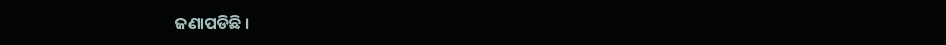ଜଣାପଡିଛି ।